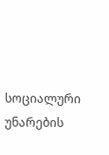სოციალური უნარების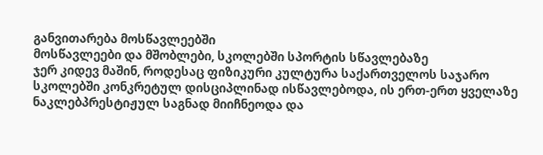განვითარება მოსწავლეებში
მოსწავლეები და მშობლები, სკოლებში სპორტის სწავლებაზე
ჯერ კიდევ მაშინ, როდესაც ფიზიკური კულტურა საქართველოს საჯარო სკოლებში კონკრეტულ დისციპლინად ისწავლებოდა, ის ერთ-ერთ ყველაზე ნაკლებპრესტიჟულ საგნად მიიჩნეოდა და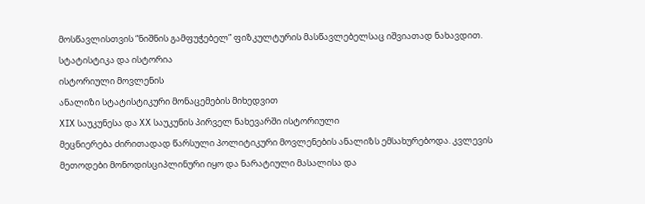მოსწავლისთვის “ნიშნის გამფუჭებელ” ფიზკულტურის მასწავლებელსაც იშვიათად ნახავდით.
სტატისტიკა და ისტორია
ისტორიული მოვლენის
ანალიზი სტატისტიკური მონაცემების მიხედვით
XIX საუკუნესა და XX საუკუნის პირველ ნახევარში ისტორიული
მეცნიერება ძირითადად წარსული პოლიტიკური მოვლენების ანალიზს ემსახურებოდა. კვლევის
მეთოდები მონოდისციპლინური იყო და ნარატიული მასალისა და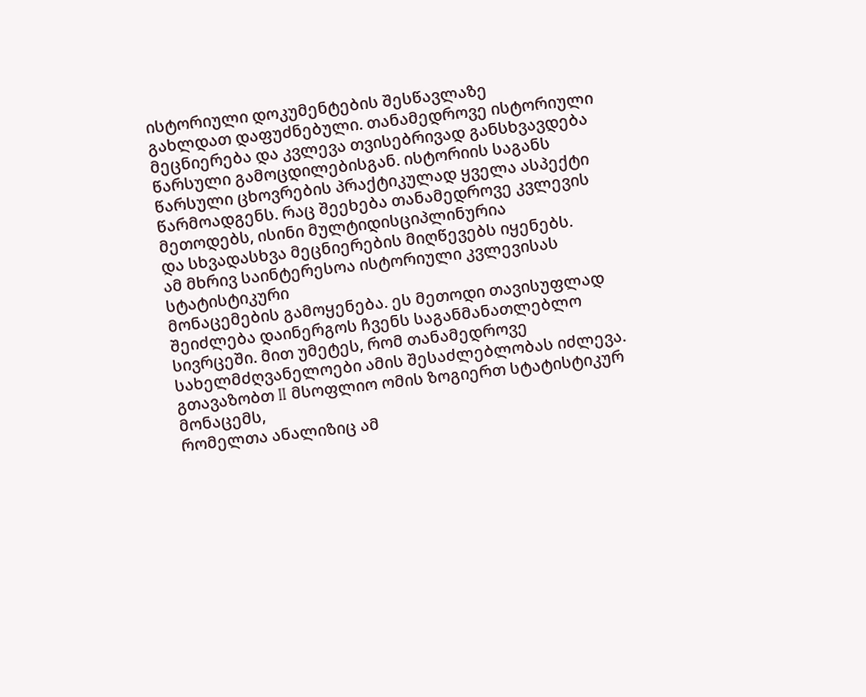ისტორიული დოკუმენტების შესწავლაზე
გახლდათ დაფუძნებული. თანამედროვე ისტორიული მეცნიერება და კვლევა თვისებრივად განსხვავდება
წარსული გამოცდილებისგან. ისტორიის საგანს წარსული ცხოვრების პრაქტიკულად ყველა ასპექტი
წარმოადგენს. რაც შეეხება თანამედროვე კვლევის მეთოდებს, ისინი მულტიდისციპლინურია
და სხვადასხვა მეცნიერების მიღწევებს იყენებს.
ამ მხრივ საინტერესოა ისტორიული კვლევისას სტატისტიკური
მონაცემების გამოყენება. ეს მეთოდი თავისუფლად შეიძლება დაინერგოს ჩვენს საგანმანათლებლო
სივრცეში. მით უმეტეს, რომ თანამედროვე სახელმძღვანელოები ამის შესაძლებლობას იძლევა.
გთავაზობთ II მსოფლიო ომის ზოგიერთ სტატისტიკურ მონაცემს,
რომელთა ანალიზიც ამ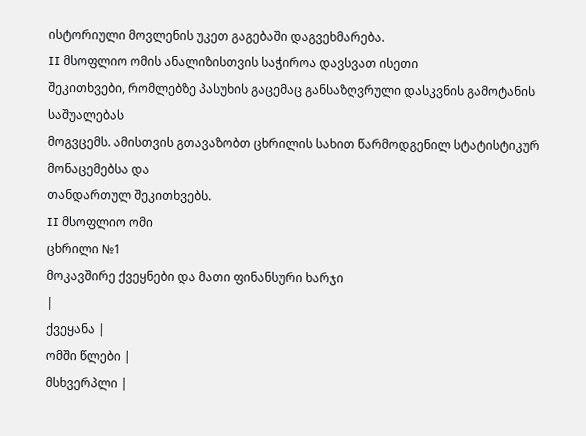ისტორიული მოვლენის უკეთ გაგებაში დაგვეხმარება.
II მსოფლიო ომის ანალიზისთვის საჭიროა დავსვათ ისეთი
შეკითხვები, რომლებზე პასუხის გაცემაც განსაზღვრული დასკვნის გამოტანის საშუალებას
მოგვცემს. ამისთვის გთავაზობთ ცხრილის სახით წარმოდგენილ სტატისტიკურ მონაცემებსა და
თანდართულ შეკითხვებს.
II მსოფლიო ომი
ცხრილი №1
მოკავშირე ქვეყნები და მათი ფინანსური ხარჯი
|
ქვეყანა |
ომში წლები |
მსხვერპლი |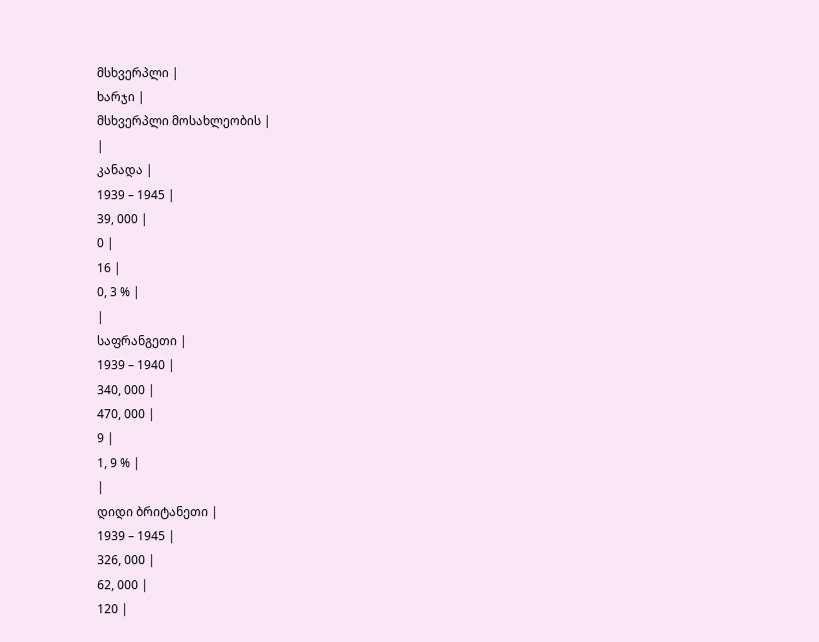მსხვერპლი |
ხარჯი |
მსხვერპლი მოსახლეობის |
|
კანადა |
1939 – 1945 |
39, 000 |
0 |
16 |
0, 3 % |
|
საფრანგეთი |
1939 – 1940 |
340, 000 |
470, 000 |
9 |
1, 9 % |
|
დიდი ბრიტანეთი |
1939 – 1945 |
326, 000 |
62, 000 |
120 |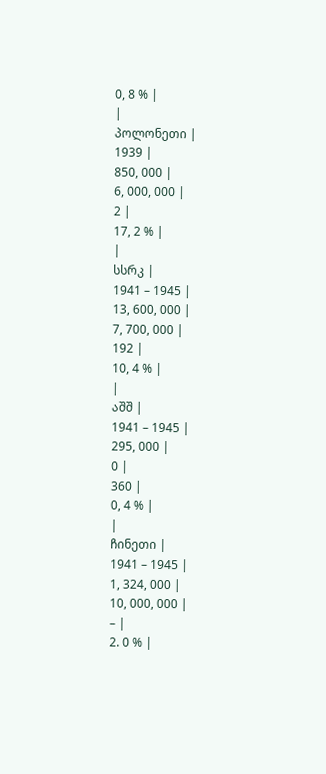0, 8 % |
|
პოლონეთი |
1939 |
850, 000 |
6, 000, 000 |
2 |
17, 2 % |
|
სსრკ |
1941 – 1945 |
13, 600, 000 |
7, 700, 000 |
192 |
10, 4 % |
|
აშშ |
1941 – 1945 |
295, 000 |
0 |
360 |
0, 4 % |
|
ჩინეთი |
1941 – 1945 |
1, 324, 000 |
10, 000, 000 |
– |
2. 0 % |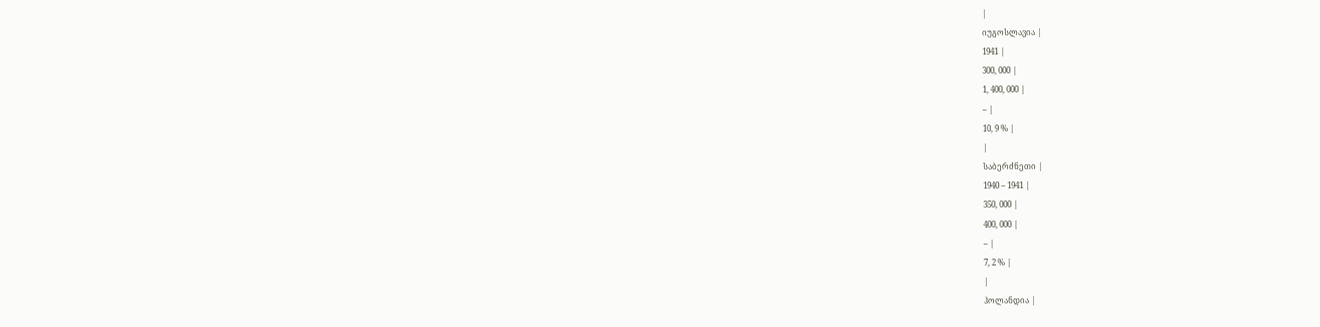|
იუგოსლავია |
1941 |
300, 000 |
1, 400, 000 |
– |
10, 9 % |
|
საბერძნეთი |
1940 – 1941 |
350, 000 |
400, 000 |
– |
7, 2 % |
|
ჰოლანდია |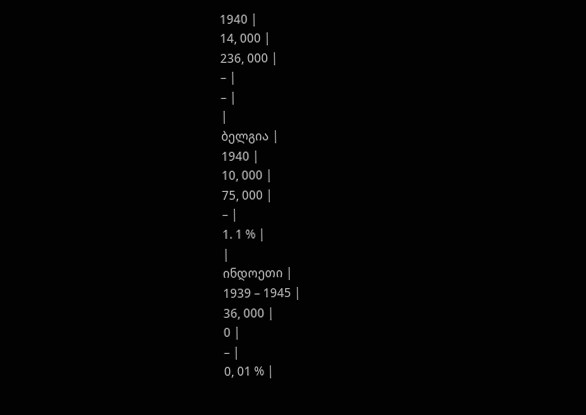1940 |
14, 000 |
236, 000 |
– |
– |
|
ბელგია |
1940 |
10, 000 |
75, 000 |
– |
1. 1 % |
|
ინდოეთი |
1939 – 1945 |
36, 000 |
0 |
– |
0, 01 % |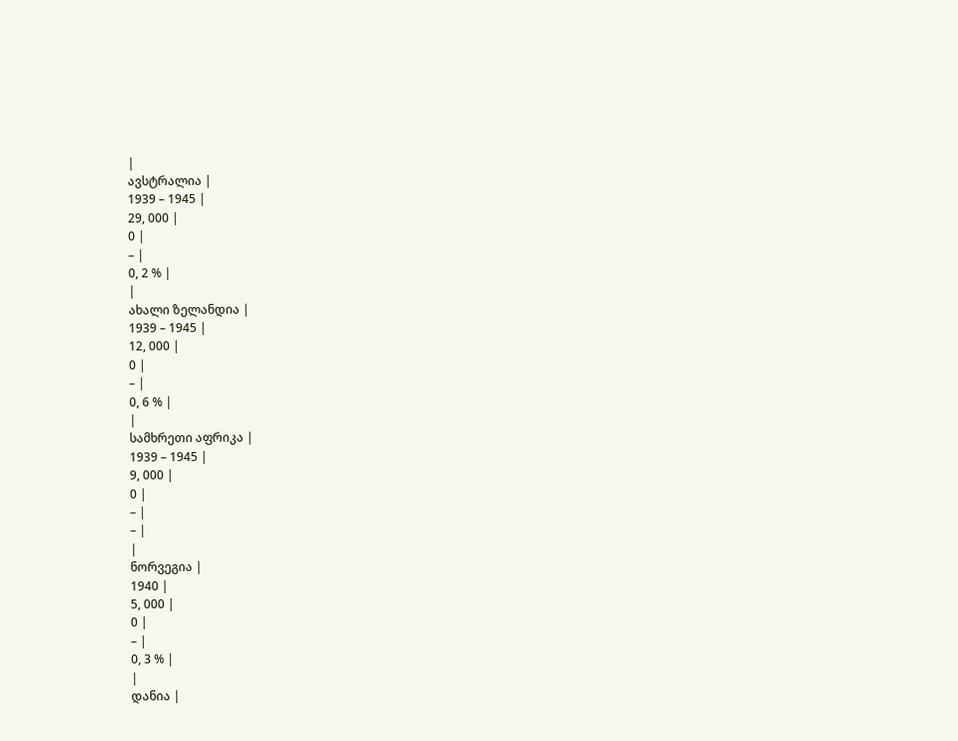|
ავსტრალია |
1939 – 1945 |
29, 000 |
0 |
– |
0, 2 % |
|
ახალი ზელანდია |
1939 – 1945 |
12, 000 |
0 |
– |
0, 6 % |
|
სამხრეთი აფრიკა |
1939 – 1945 |
9, 000 |
0 |
– |
– |
|
ნორვეგია |
1940 |
5, 000 |
0 |
– |
0, 3 % |
|
დანია |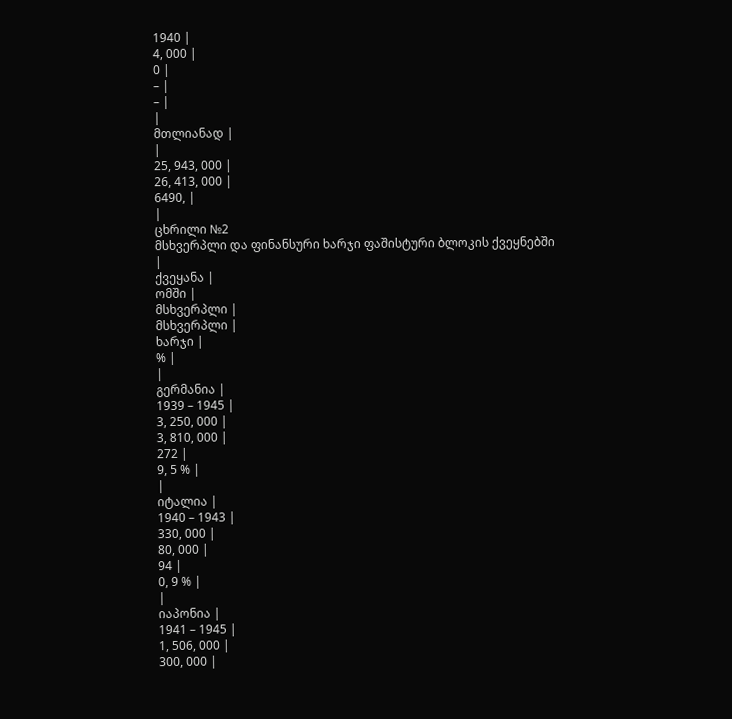1940 |
4, 000 |
0 |
– |
– |
|
მთლიანად |
|
25, 943, 000 |
26, 413, 000 |
6490, |
|
ცხრილი №2
მსხვერპლი და ფინანსური ხარჯი ფაშისტური ბლოკის ქვეყნებში
|
ქვეყანა |
ომში |
მსხვერპლი |
მსხვერპლი |
ხარჯი |
% |
|
გერმანია |
1939 – 1945 |
3, 250, 000 |
3, 810, 000 |
272 |
9, 5 % |
|
იტალია |
1940 – 1943 |
330, 000 |
80, 000 |
94 |
0, 9 % |
|
იაპონია |
1941 – 1945 |
1, 506, 000 |
300, 000 |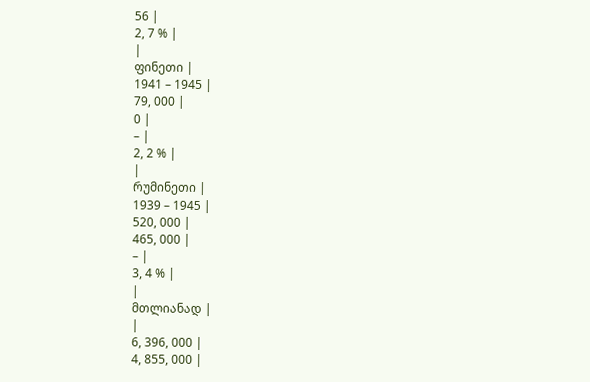56 |
2, 7 % |
|
ფინეთი |
1941 – 1945 |
79, 000 |
0 |
– |
2, 2 % |
|
რუმინეთი |
1939 – 1945 |
520, 000 |
465, 000 |
– |
3, 4 % |
|
მთლიანად |
|
6, 396, 000 |
4, 855, 000 |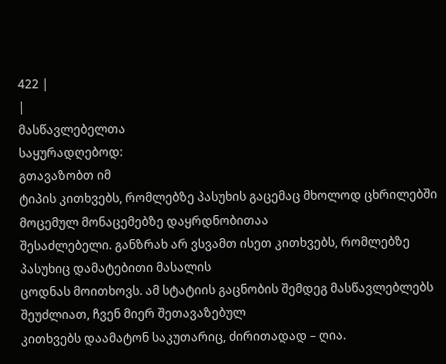422 |
|
მასწავლებელთა
საყურადღებოდ:
გთავაზობთ იმ
ტიპის კითხვებს, რომლებზე პასუხის გაცემაც მხოლოდ ცხრილებში მოცემულ მონაცემებზე დაყრდნობითაა
შესაძლებელი. განზრახ არ ვსვამთ ისეთ კითხვებს, რომლებზე პასუხიც დამატებითი მასალის
ცოდნას მოითხოვს. ამ სტატიის გაცნობის შემდეგ მასწავლებლებს შეუძლიათ, ჩვენ მიერ შეთავაზებულ
კითხვებს დაამატონ საკუთარიც, ძირითადად – ღია.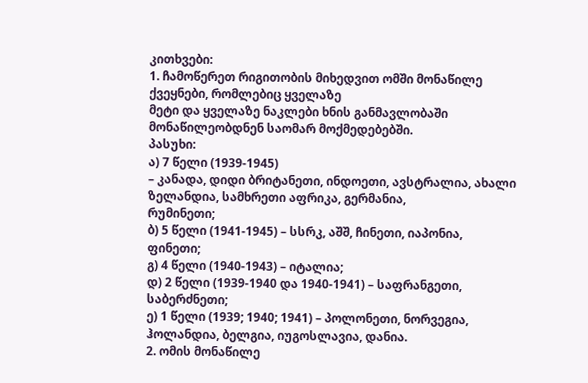კითხვები:
1. ჩამოწერეთ რიგითობის მიხედვით ომში მონაწილე ქვეყნები, რომლებიც ყველაზე
მეტი და ყველაზე ნაკლები ხნის განმავლობაში მონაწილეობდნენ საომარ მოქმედებებში.
პასუხი:
ა) 7 წელი (1939-1945)
– კანადა, დიდი ბრიტანეთი, ინდოეთი, ავსტრალია, ახალი ზელანდია, სამხრეთი აფრიკა, გერმანია,
რუმინეთი;
ბ) 5 წელი (1941-1945) – სსრკ, აშშ, ჩინეთი, იაპონია,
ფინეთი;
გ) 4 წელი (1940-1943) – იტალია;
დ) 2 წელი (1939-1940 და 1940-1941) – საფრანგეთი, საბერძნეთი;
ე) 1 წელი (1939; 1940; 1941) – პოლონეთი, ნორვეგია,
ჰოლანდია, ბელგია, იუგოსლავია, დანია.
2. ომის მონაწილე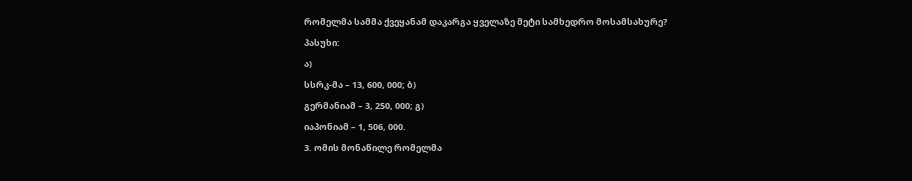რომელმა სამმა ქვეყანამ დაკარგა ყველაზე მეტი სამხედრო მოსამსახურე?
პასუხი:
ა)
სსრკ-მა – 13, 600, 000; ბ)
გერმანიამ – 3, 250, 000; გ)
იაპონიამ – 1, 506, 000.
3. ომის მონაწილე რომელმა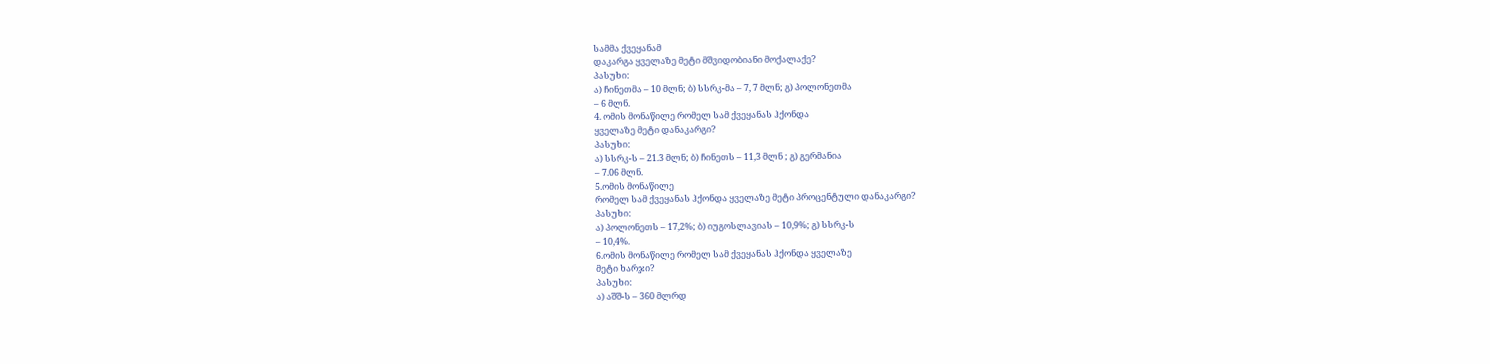სამმა ქვეყანამ
დაკარგა ყველაზე მეტი მშვიდობიანი მოქალაქე?
პასუხი:
ა) ჩინეთმა – 10 მლნ; ბ) სსრკ-მა – 7, 7 მლნ; გ) პოლონეთმა
– 6 მლნ.
4. ომის მონაწილე რომელ სამ ქვეყანას ჰქონდა
ყველაზე მეტი დანაკარგი?
პასუხი:
ა) სსრკ-ს – 21.3 მლნ; ბ) ჩინეთს – 11,3 მლნ ; გ) გერმანია
– 7.06 მლნ.
5.ომის მონაწილე
რომელ სამ ქვეყანას ჰქონდა ყველაზე მეტი პროცენტული დანაკარგი?
პასუხი:
ა) პოლონეთს – 17,2%; ბ) იუგოსლავიას – 10,9%; გ) სსრკ-ს
– 10,4%.
6.ომის მონაწილე რომელ სამ ქვეყანას ჰქონდა ყველაზე
მეტი ხარჯი?
პასუხი:
ა) აშშ-ს – 360 მლრდ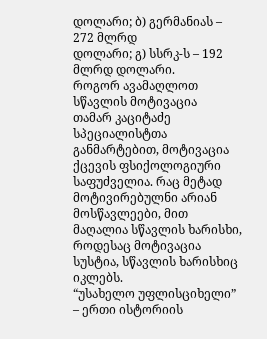დოლარი; ბ) გერმანიას – 272 მლრდ
დოლარი; გ) სსრკ-ს – 192 მლრდ დოლარი.
როგორ ავამაღლოთ სწავლის მოტივაცია
თამარ კაციტაძე
სპეციალისტთა განმარტებით, მოტივაცია ქცევის ფსიქოლოგიური საფუძველია. რაც მეტად მოტივირებულნი არიან მოსწავლეები, მით მაღალია სწავლის ხარისხი, როდესაც მოტივაცია სუსტია, სწავლის ხარისხიც იკლებს.
“უსახელო უფლისციხელი” – ერთი ისტორიის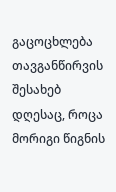გაცოცხლება
თავგანწირვის შესახებ
დღესაც, როცა მორიგი წიგნის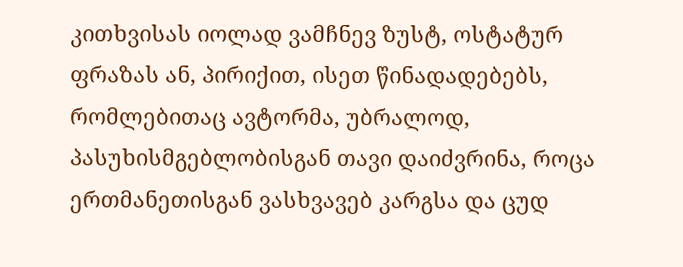კითხვისას იოლად ვამჩნევ ზუსტ, ოსტატურ ფრაზას ან, პირიქით, ისეთ წინადადებებს, რომლებითაც ავტორმა, უბრალოდ, პასუხისმგებლობისგან თავი დაიძვრინა, როცა ერთმანეთისგან ვასხვავებ კარგსა და ცუდ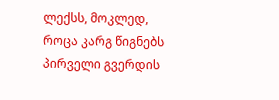ლექსს, მოკლედ, როცა კარგ წიგნებს პირველი გვერდის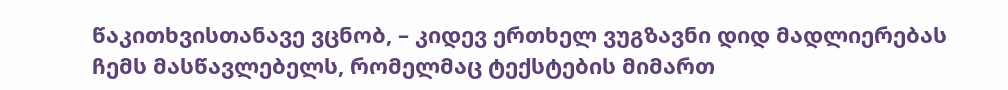წაკითხვისთანავე ვცნობ, – კიდევ ერთხელ ვუგზავნი დიდ მადლიერებას ჩემს მასწავლებელს, რომელმაც ტექსტების მიმართ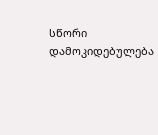სწორი დამოკიდებულება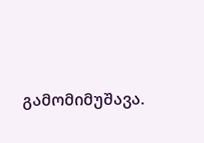გამომიმუშავა.